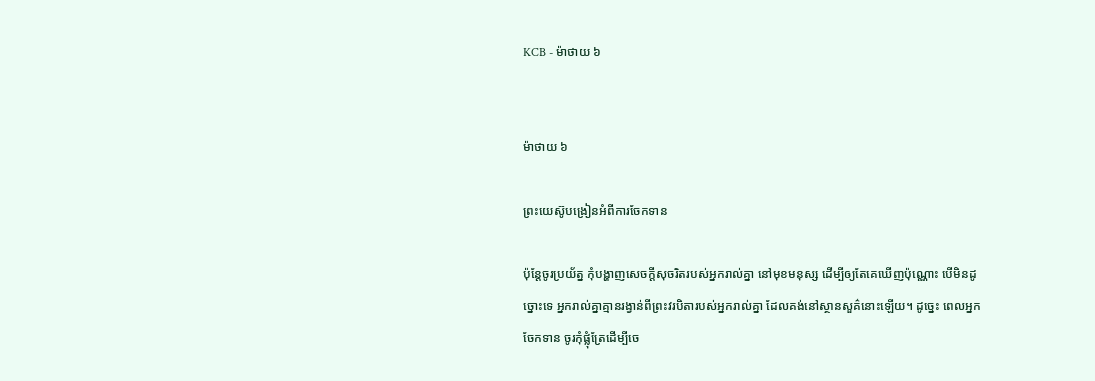KCB - ម៉ាថាយ ៦


ម៉ាថាយ ៦

ព្រះយេស៊ូបង្រៀនអំពីការចែកទាន

ប៉ុន្ដែចូរប្រយ័ត្ន កុំបង្ហាញសេចក្ដីសុចរិតរបស់អ្នករាល់គ្នា នៅមុខមនុស្ស ដើម្បីឲ្យតែគេឃើញប៉ុណ្ណោះ បើមិនដូច្នោះទេ អ្នករាល់គ្នាគ្មានរង្វាន់ពីព្រះវរបិតារបស់អ្នករាល់គ្នា ដែលគង់នៅស្ថានសួគ៌នោះឡើយ។ ដូច្នេះ ពេលអ្នកចែកទាន ចូរកុំផ្លុំត្រែដើម្បីចេ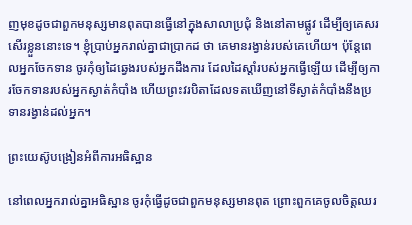ញមុខដូចជាពួកមនុស្សមានពុតបានធ្វើនៅក្នុងសាលាប្រជុំ និងនៅតាមផ្លូវ ដើម្បីឲ្យគេសរសើរខ្លួននោះទេ។ ខ្ញុំបា្រប់អ្នករាល់គ្នាជាបា្រកដ ថា គេមានរង្វាន់របស់គេហើយ។ ប៉ុន្ដែពេលអ្នកចែកទាន ចូរកុំឲ្យដៃឆ្វេងរបស់អ្នកដឹងការ ដែលដៃស្តាំរបស់អ្នកធ្វើឡើយ ដើម្បីឲ្យការចែកទានរបស់អ្នកស្ងាត់កំបាំង ហើយព្រះវរបិតាដែលទតឃើញនៅទីស្ងាត់កំបាំងនឹងប្រទានរង្វាន់ដល់អ្នក។

ព្រះយេស៊ូបង្រៀនអំពីការអធិស្ឋាន

នៅពេលអ្នករាល់គ្នាអធិស្ឋាន ចូរកុំធ្វើដូចជាពួកមនុស្សមានពុត ព្រោះពួកគេចូលចិត្ដឈរ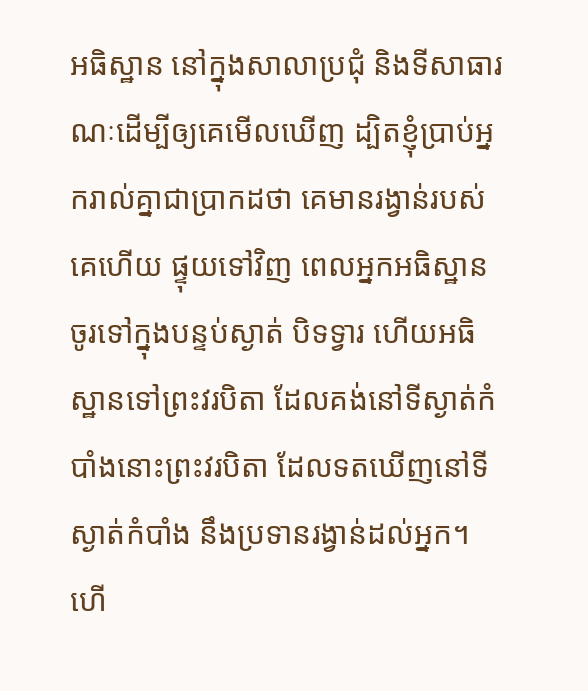អធិស្ឋាន នៅក្នុងសាលាប្រជុំ និងទីសាធារណៈដើម្បីឲ្យគេមើលឃើញ ដ្បិតខ្ញុំបា្រប់អ្នករាល់គ្នាជាបា្រកដថា គេមានរង្វាន់របស់គេហើយ ផ្ទុយទៅវិញ ពេលអ្នកអធិស្ឋាន ចូរទៅក្នុងបន្ទប់ស្ងាត់ បិទទ្វារ ហើយអធិស្ឋានទៅព្រះវរបិតា ដែលគង់នៅទីស្ងាត់កំបាំងនោះព្រះវរបិតា ដែលទតឃើញនៅទីស្ងាត់កំបាំង នឹងប្រទានរង្វាន់ដល់អ្នក។ ហើ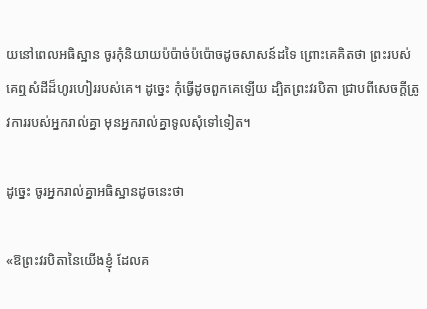យនៅពេលអធិស្ឋាន ចូរកុំនិយាយប៉ប៉ាច់ប៉ប៉ោចដូចសាសន៍ដទៃ ព្រោះគេគិតថា ព្រះរបស់គេឮសំដីដ៏ហូរហៀររបស់គេ។ ដូច្នេះ កុំធ្វើដូចពួកគេឡើយ ដ្បិតព្រះវរបិតា ជ្រាបពីសេចក្តីត្រូវការរបស់អ្នករាល់គ្នា មុនអ្នករាល់គ្នាទូលសុំទៅទៀត។

ដូច្នេះ ចូរអ្នករាល់គ្នាអធិស្ឋានដូចនេះថា

«ឱព្រះវរបិតានៃយើងខ្ញុំ ដែលគ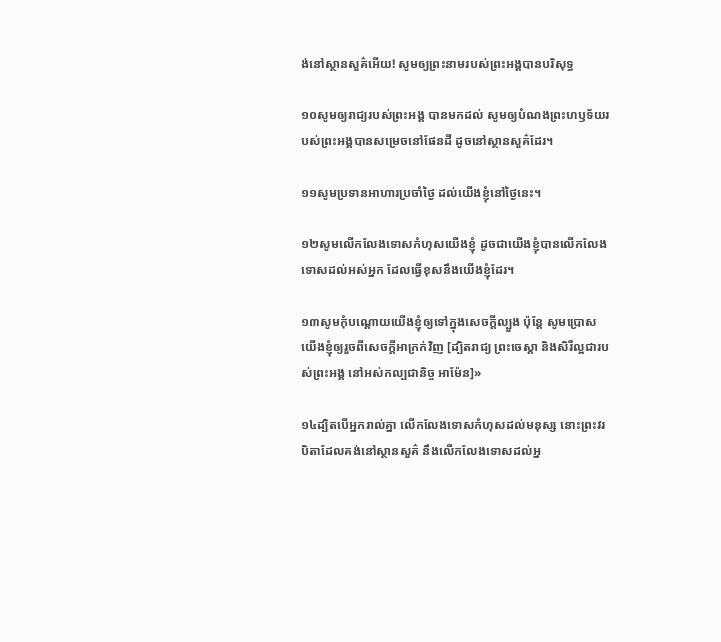ង់នៅស្ថានសួគ៌អើយ! សូមឲ្យព្រះនាមរបស់ព្រះអង្គបានបរិសុទ្ធ

១០សូមឲ្យរាជ្យរបស់ព្រះអង្គ បានមកដល់ សូមឲ្យបំណងព្រះហឫទ័យរបស់ព្រះអង្គបានសម្រេចនៅផែនដី ដូចនៅស្ថានសួគ៌ដែរ។

១១សូមប្រទានអាហារប្រចាំថ្ងៃ ដល់យើងខ្ញុំនៅថ្ងៃនេះ។

១២សូមលើកលែងទោសកំហុសយើងខ្ញុំ ដូចជាយើងខ្ញុំបានលើកលែងទោសដល់អស់អ្នក ដែលធ្វើខុសនឹងយើងខ្ញុំដែរ។

១៣សូមកុំបណ្ដោយយើងខ្ញុំឲ្យទៅក្នុងសេចក្ដីល្បួង ប៉ុន្ដែ សូមប្រោសយើងខ្ញុំឲ្យរួចពីសេចក្ដីអាក្រក់វិញ [ដ្បិតរាជ្យ ព្រះចេស្ដា និងសិរីល្អជារបស់ព្រះអង្គ នៅអស់កល្បជានិច្ច អាម៉ែន]»

១៤ដ្បិតបើអ្នករាល់គ្នា លើកលែងទោសកំហុសដល់មនុស្ស នោះព្រះវរបិតាដែលគង់នៅស្ថានសួគ៌ នឹងលើកលែងទោសដល់អ្ន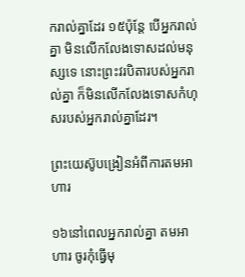ករាល់គ្នាដែរ ១៥ប៉ុន្ដែ បើអ្នករាល់គ្នា មិនលើកលែងទោសដល់មនុស្សទេ នោះព្រះវរបិតារបស់អ្នករាល់គ្នា ក៏មិនលើកលែងទោសកំហុសរបស់អ្នករាល់គ្នាដែរ។

ព្រះយេស៊ូបង្រៀនអំពីការតមអាហារ

១៦នៅពេលអ្នករាល់គ្នា តមអាហារ ចូរកុំធ្វើមុ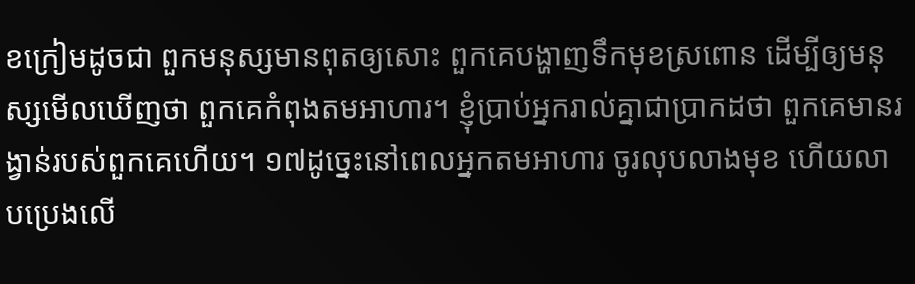ខក្រៀមដូចជា ពួកមនុស្សមានពុតឲ្យសោះ ពួកគេបង្ហាញទឹកមុខស្រពោន ដើម្បីឲ្យមនុស្សមើលឃើញថា ពួកគេកំពុងតមអាហារ។ ខ្ញុំបា្រប់អ្នករាល់គ្នាជាបា្រកដថា ពួកគេមានរង្វាន់របស់ពួកគេហើយ។ ១៧ដូច្នេះនៅពេលអ្នកតមអាហារ ចូរលុបលាងមុខ ហើយលាបប្រេងលើ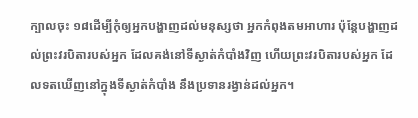ក្បាលចុះ ១៨ដើម្បីកុំឲ្យអ្នកបង្ហាញដល់មនុស្សថា អ្នកកំពុងតមអាហារ ប៉ុន្ដែបង្ហាញដល់ព្រះវរបិតារបស់អ្នក ដែលគង់នៅទីស្ងាត់កំបាំងវិញ ហើយព្រះវរបិតារបស់អ្នក ដែលទតឃើញនៅក្នុងទីស្ងាត់កំបាំង នឹងប្រទានរង្វាន់ដល់អ្នក។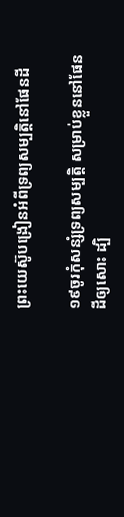ព្រះយេស៊ូបង្រៀនអំពីទ្រព្យសម្បត្ដិនៅផែនដី

១៩ចូរកុំសន្សំទ្រព្យសម្បត្ដិ សម្រាប់ខ្លួននៅផែនដីឲ្យសោះ ដ្បិ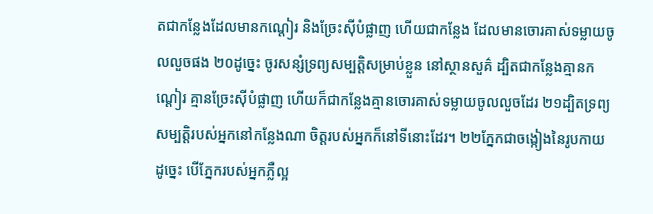តជាកន្លែងដែលមានកណ្ដៀរ និងច្រែះស៊ីបំផ្លាញ ហើយជាកន្លែង ដែលមានចោរគាស់ទម្លាយចូលលួចផង ២០ដូច្នេះ ចូរសន្សំទ្រព្យសម្បត្ដិសម្រាប់ខ្លួន នៅស្ថានសួគ៌ ដ្បិតជាកន្លែងគ្មានកណ្ដៀរ គ្មានច្រែះស៊ីបំផ្លាញ ហើយក៏ជាកន្លែងគ្មានចោរគាស់ទម្លាយចូលលួចដែរ ២១ដ្បិតទ្រព្យសម្បត្ដិរបស់អ្នកនៅកន្លែងណា ចិត្ដរបស់អ្នកក៏នៅទីនោះដែរ។ ២២ភ្នែកជាចង្កៀងនៃរូបកាយ ដូច្នេះ បើភ្នែករបស់អ្នកភ្លឺល្អ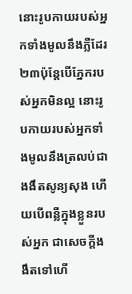នោះរូបកាយរបស់អ្នកទាំងមូលនឹងភ្លឺដែរ ២៣ប៉ុន្ដែបើភ្នែករបស់អ្នកមិនល្អ នោះរូបកាយរបស់អ្នកទាំងមូលនឹងត្រលប់ជាងងឹតសូន្យសុង ហើយបើពន្លឺក្នុងខ្លួនរបស់អ្នក ជាសេចក្ដីងងឹតទៅហើ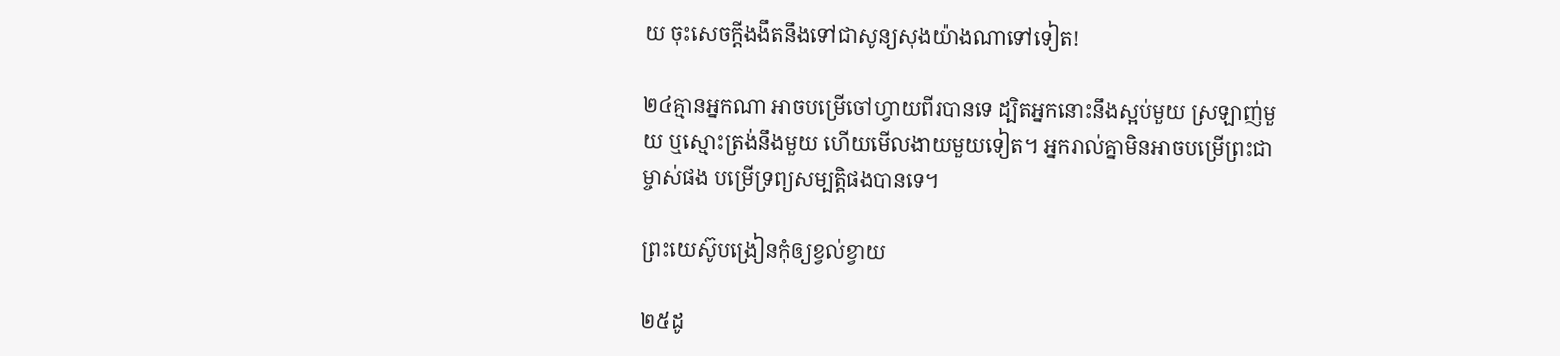យ ចុះសេចក្ដីងងឹតនឹងទៅជាសូន្យសុងយ៉ាងណាទៅទៀត!

២៤គ្មានអ្នកណា អាចបម្រើចៅហ្វាយពីរបានទេ ដ្បិតអ្នកនោះនឹងស្អប់មួយ ស្រឡាញ់មួយ ឬស្មោះត្រង់នឹងមួយ ហើយមើលងាយមួយទៀត។ អ្នករាល់គ្នាមិនអាចបម្រើព្រះជាម្ចាស់ផង បម្រើទ្រព្យសម្បត្ដិផងបានទេ។

ព្រះយេស៊ូបង្រៀនកុំឲ្យខ្វល់ខ្វាយ

២៥ដូ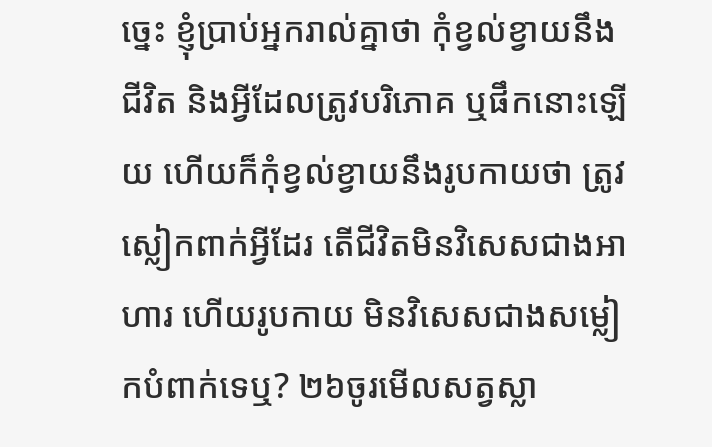ច្នេះ ខ្ញុំបា្រប់អ្នករាល់គ្នាថា កុំខ្វល់ខ្វាយនឹងជីវិត និងអ្វីដែលត្រូវបរិភោគ ឬផឹកនោះឡើយ ហើយក៏កុំខ្វល់ខ្វាយនឹងរូបកាយថា ត្រូវស្លៀកពាក់អ្វីដែរ តើជីវិតមិនវិសេសជាងអាហារ ហើយរូបកាយ មិនវិសេសជាងសម្លៀកបំពាក់ទេឬ? ២៦ចូរមើលសត្វស្លា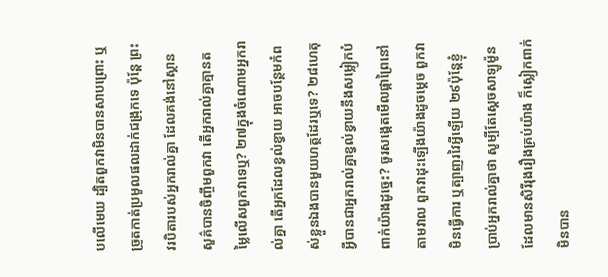បលើមេឃ ដ្បិតពួកវាមិនបានសាបព្រោះ ឬច្រូតកាត់ប្រមូលផលដាក់ជង្រុកទេ ប៉ុន្ដែ ព្រះវរបិតារបស់អ្នករាល់គ្នា ដែលគង់នៅស្ថានសួគ៌បានចិញ្ចឹមពួកវា តើអ្នករាល់គ្នាគ្មានតម្លៃលើសពួកវាទេឬ? ២៧ក្នុងចំណោមអ្នករាល់គ្នា តើអ្នកដែលខ្វល់ខ្វាយ អាចបន្ថែមកំពស់ខ្លួនឯងបានមួយហត្ថដែរឬទេ? ២៨ហេតុអ្វីបានជាអ្នករាល់គ្នាខ្វល់ខ្វាយនឹងសម្លៀកបំពាក់យ៉ាងដូច្នេះ? ចូរសង្កេតមើលផ្កាព្រៃនៅតាមវាល ពួកវាដុះឡើងយ៉ាងដូចម្ដេច ពួកវាមិនធ្វើការ ឬត្បាញរវៃអ្វីឡើយ ២៩ប៉ុន្ដែខ្ញុំបា្រប់អ្នករាល់គ្នាថា សូម្បីតែស្តេចសាឡូម៉ូន ដែលមានសិរីរុងរឿងគ្រប់យ៉ាង ក៏ស្លៀកពាក់មិនបាន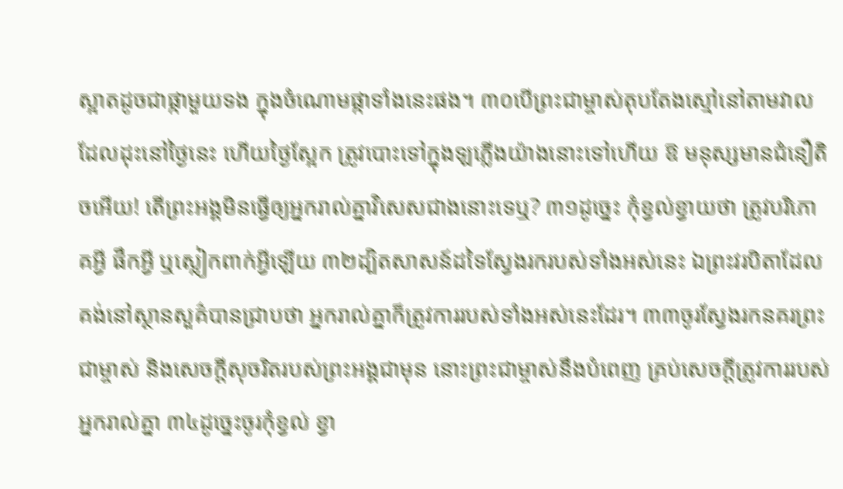ស្អាតដូចជាផ្កាមួយទង ក្នុងចំណោមផ្កាទាំងនេះផង។ ៣០បើព្រះជាម្ចាស់តុបតែងស្មៅនៅតាមវាលដែលដុះនៅថ្ងៃនេះ ហើយថ្ងៃស្អែក ត្រូវបោះទៅក្នុងឡភ្លើងយ៉ាងនោះទៅហើយ ឱ មនុស្សមានជំនឿតិចអើយ! តើព្រះអង្គមិនធ្វើឲ្យអ្នករាល់គ្នាវិសេសជាងនោះទេឬ? ៣១ដូច្នេះ កុំខ្វល់ខ្វាយថា ត្រូវបរិភោគអ្វី ផឹកអ្វី ឬស្លៀកពាក់អ្វីឡើយ ៣២ដ្បិតសាសន៍ដទៃស្វែងរករបស់ទាំងអស់នេះ ឯព្រះវរបិតាដែលគង់នៅស្ថានសួគ៌បានជ្រាបថា អ្នករាល់គ្នាក៏ត្រូវការរបស់ទាំងអស់នេះដែរ។ ៣៣ចូរស្វែងរកនគរព្រះជាម្ចាស់ និងសេចក្ដីសុចរិតរបស់ព្រះអង្គជាមុន នោះព្រះជាម្ចាស់នឹងបំពេញ គ្រប់សេចក្ដីត្រូវការរបស់អ្នករាល់គ្នា ៣៤ដូច្នេះចូរកុំខ្វល់ ខ្វា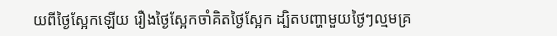យពីថ្ងៃស្អែកឡើយ រឿងថ្ងៃស្អែកចាំគិតថ្ងៃស្អែក ដ្បិតបញ្ហាមួយថ្ងៃៗល្មមគ្រ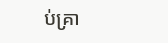ប់គ្រា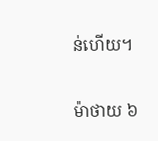ន់ហើយ។

ម៉ាថាយ ៦